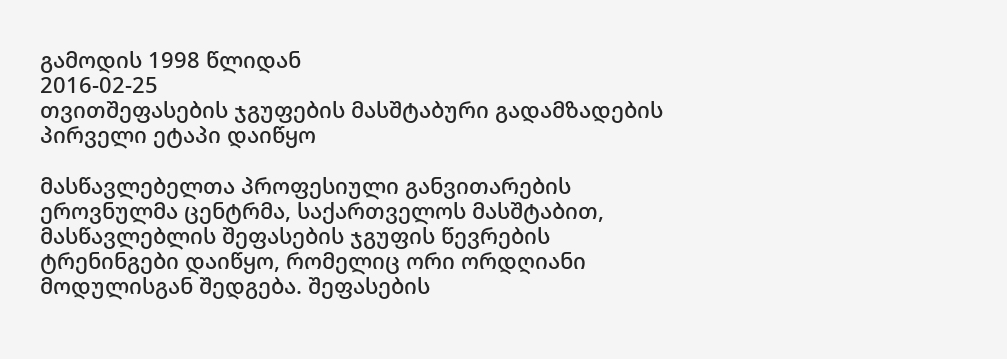გამოდის 1998 წლიდან
2016-02-25
თვითშეფასების ჯგუფების მასშტაბური გადამზადების პირველი ეტაპი დაიწყო

მასწავლებელთა პროფესიული განვითარების ეროვნულმა ცენტრმა, საქართველოს მასშტაბით, მასწავლებლის შეფასების ჯგუფის წევრების ტრენინგები დაიწყო, რომელიც ორი ორდღიანი მოდულისგან შედგება. შეფასების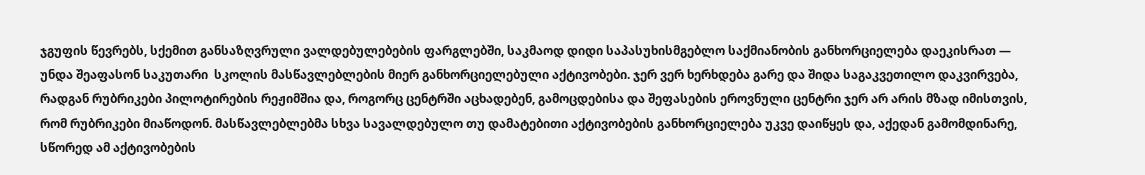ჯგუფის წევრებს, სქემით განსაზღვრული ვალდებულებების ფარგლებში, საკმაოდ დიდი საპასუხისმგებლო საქმიანობის განხორციელება დაეკისრათ — უნდა შეაფასონ საკუთარი  სკოლის მასწავლებლების მიერ განხორციელებული აქტივობები. ჯერ ვერ ხერხდება გარე და შიდა საგაკვეთილო დაკვირვება,  რადგან რუბრიკები პილოტირების რეჟიმშია და, როგორც ცენტრში აცხადებენ, გამოცდებისა და შეფასების ეროვნული ცენტრი ჯერ არ არის მზად იმისთვის, რომ რუბრიკები მიაწოდონ. მასწავლებლებმა სხვა სავალდებულო თუ დამატებითი აქტივობების განხორციელება უკვე დაიწყეს და, აქედან გამომდინარე, სწორედ ამ აქტივობების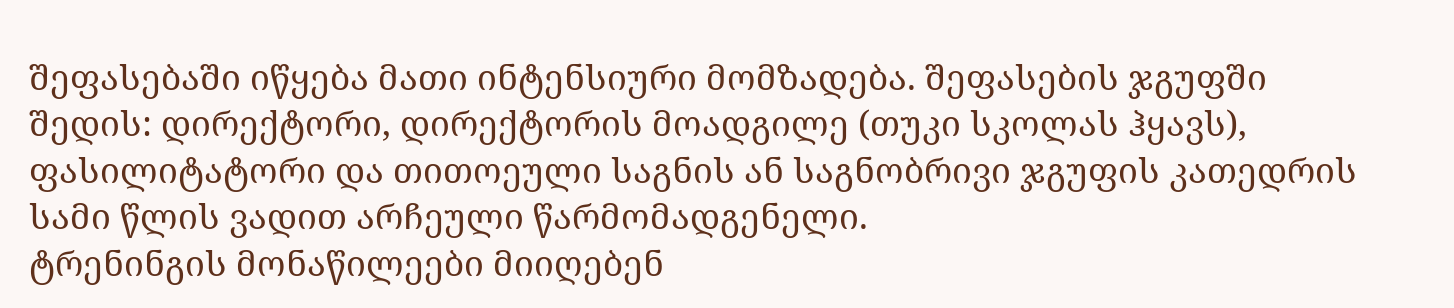შეფასებაში იწყება მათი ინტენსიური მომზადება. შეფასების ჯგუფში შედის: დირექტორი, დირექტორის მოადგილე (თუკი სკოლას ჰყავს), ფასილიტატორი და თითოეული საგნის ან საგნობრივი ჯგუფის კათედრის სამი წლის ვადით არჩეული წარმომადგენელი.
ტრენინგის მონაწილეები მიიღებენ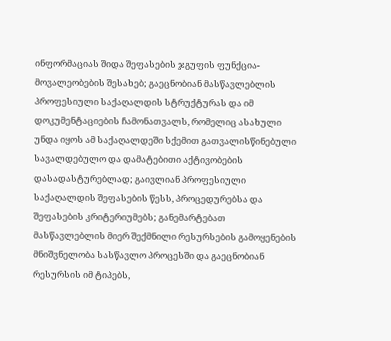ინფორმაციას შიდა შეფასების ჯგუფის ფუნქცია-მოვალეობების შესახებ; გაეცნობიან მასწავლებლის პროფესიული საქაღალდის სტრუქტურას და იმ დოკუმენტაციების ჩამონათვალს, რომელიც ასახული უნდა იყოს ამ საქაღალდეში სქემით გათვალისწინებული სავალდებულო და დამატებითი აქტივობების დასადასტურებლად; გაივლიან პროფესიული საქაღალდის შეფასების წესს, პროცედურებსა და შეფასების კრიტერიუმებს; განემარტებათ მასწავლებლის მიერ შექმნილი რესურსების გამოყენების მნიშვნელობა სასწავლო პროცესში და გაეცნობიან რესურსის იმ ტიპებს,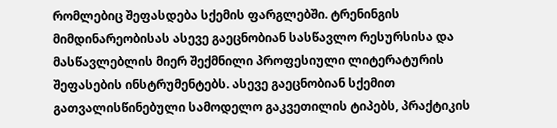რომლებიც შეფასდება სქემის ფარგლებში. ტრენინგის მიმდინარეობისას ასევე გაეცნობიან სასწავლო რესურსისა და მასწავლებლის მიერ შექმნილი პროფესიული ლიტერატურის შეფასების ინსტრუმენტებს. ასევე გაეცნობიან სქემით გათვალისწინებული სამოდელო გაკვეთილის ტიპებს, პრაქტიკის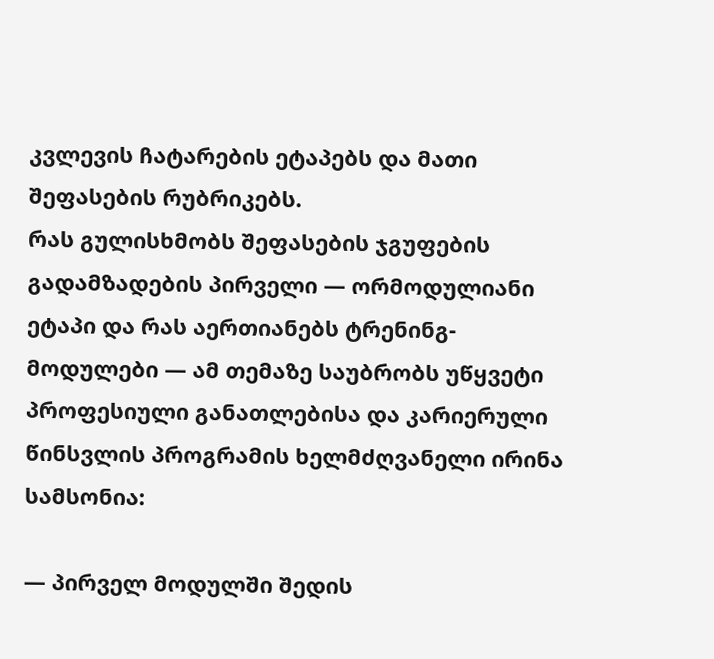კვლევის ჩატარების ეტაპებს და მათი შეფასების რუბრიკებს.
რას გულისხმობს შეფასების ჯგუფების გადამზადების პირველი — ორმოდულიანი ეტაპი და რას აერთიანებს ტრენინგ-მოდულები — ამ თემაზე საუბრობს უწყვეტი პროფესიული განათლებისა და კარიერული წინსვლის პროგრამის ხელმძღვანელი ირინა სამსონია:

— პირველ მოდულში შედის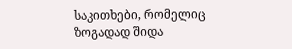საკითხები, რომელიც ზოგადად შიდა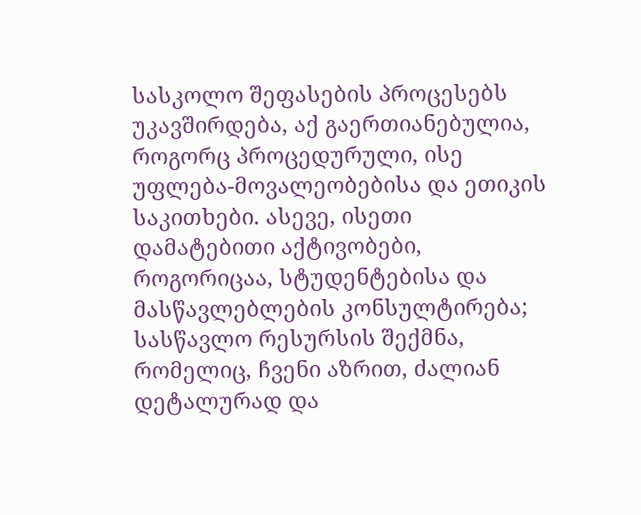სასკოლო შეფასების პროცესებს უკავშირდება, აქ გაერთიანებულია, როგორც პროცედურული, ისე უფლება-მოვალეობებისა და ეთიკის საკითხები. ასევე, ისეთი დამატებითი აქტივობები, როგორიცაა, სტუდენტებისა და მასწავლებლების კონსულტირება; სასწავლო რესურსის შექმნა, რომელიც, ჩვენი აზრით, ძალიან დეტალურად და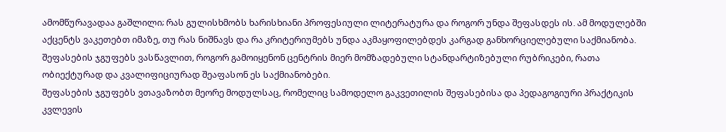ამომწურავადაა გაშლილი; რას გულისხმობს ხარისხიანი პროფესიული ლიტერატურა და როგორ უნდა შეფასდეს ის. ამ მოდულებში აქცენტს ვაკეთებთ იმაზე, თუ რას ნიშნავს და რა კრიტერიუმებს უნდა აკმაყოფილებდეს კარგად განხორციელებული საქმიანობა. შეფასების ჯგუფებს ვასწავლით, როგორ გამოიყენონ ცენტრის მიერ მომზადებული სტანდარტიზებული რუბრიკები, რათა ობიექტურად და კვალიფიციურად შეაფასონ ეს საქმიანობები.
შეფასების ჯგუფებს ვთავაზობთ მეორე მოდულსაც, რომელიც სამოდელო გაკვეთილის შეფასებისა და პედაგოგიური პრაქტიკის კვლევის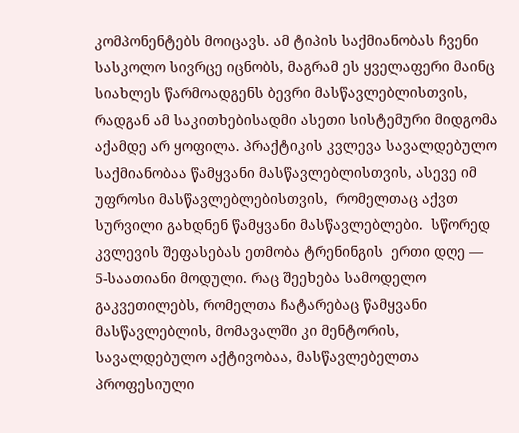კომპონენტებს მოიცავს. ამ ტიპის საქმიანობას ჩვენი სასკოლო სივრცე იცნობს, მაგრამ ეს ყველაფერი მაინც სიახლეს წარმოადგენს ბევრი მასწავლებლისთვის, რადგან ამ საკითხებისადმი ასეთი სისტემური მიდგომა აქამდე არ ყოფილა. პრაქტიკის კვლევა სავალდებულო საქმიანობაა წამყვანი მასწავლებლისთვის, ასევე იმ უფროსი მასწავლებლებისთვის,  რომელთაც აქვთ სურვილი გახდნენ წამყვანი მასწავლებლები.  სწორედ კვლევის შეფასებას ეთმობა ტრენინგის  ერთი დღე — 5-საათიანი მოდული. რაც შეეხება სამოდელო გაკვეთილებს, რომელთა ჩატარებაც წამყვანი მასწავლებლის, მომავალში კი მენტორის, სავალდებულო აქტივობაა, მასწავლებელთა პროფესიული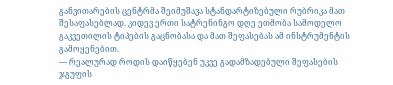განვითარების ცენტრმა შეიმუშავა სტანდარტიზებული რუბრიკა მათ შესაფასებლად. კიდევ ერთი სატრენინგო დღე ეთმობა სამოდელო გაკვეთილის ტიპების გაცნობასა და მათ შეფასებას ამ ინსტრუმენტის გამოყენებით.
— რეალურად როდის დაიწყებენ უკვე გადამზადებული შეფასების ჯგუფის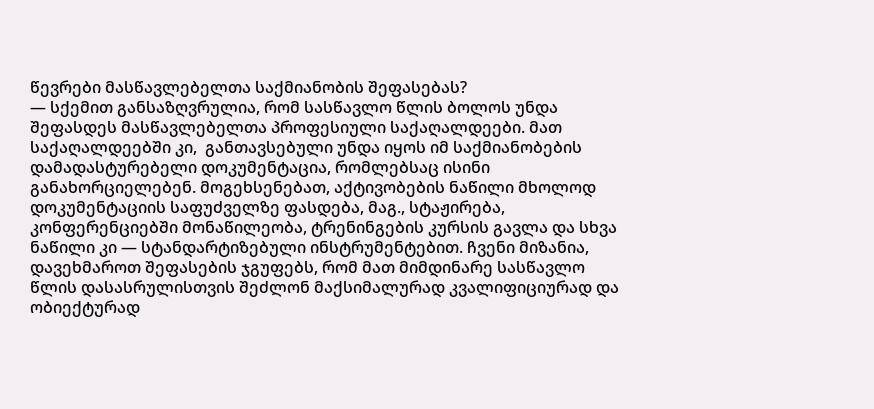წევრები მასწავლებელთა საქმიანობის შეფასებას?
— სქემით განსაზღვრულია, რომ სასწავლო წლის ბოლოს უნდა შეფასდეს მასწავლებელთა პროფესიული საქაღალდეები. მათ საქაღალდეებში კი,  განთავსებული უნდა იყოს იმ საქმიანობების დამადასტურებელი დოკუმენტაცია, რომლებსაც ისინი განახორციელებენ. მოგეხსენებათ, აქტივობების ნაწილი მხოლოდ დოკუმენტაციის საფუძველზე ფასდება, მაგ., სტაჟირება, კონფერენციებში მონაწილეობა, ტრენინგების კურსის გავლა და სხვა ნაწილი კი — სტანდარტიზებული ინსტრუმენტებით. ჩვენი მიზანია, დავეხმაროთ შეფასების ჯგუფებს, რომ მათ მიმდინარე სასწავლო წლის დასასრულისთვის შეძლონ მაქსიმალურად კვალიფიციურად და ობიექტურად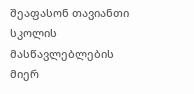შეაფასონ თავიანთი სკოლის მასწავლებლების მიერ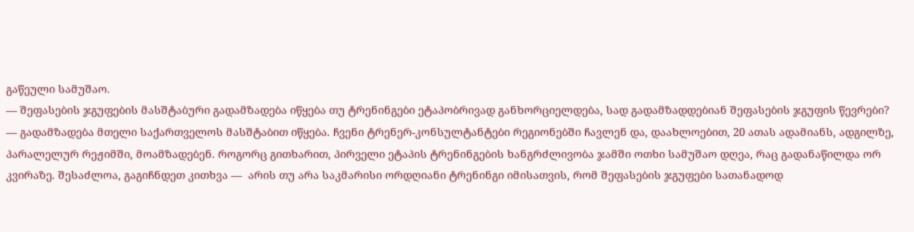გაწეული სამუშაო.
— შეფასების ჯგუფების მასშტაბური გადამზადება იწყება თუ ტრენინგები ეტაპობრივად განხორციელდება, სად გადამზადდებიან შეფასების ჯგუფის წევრები?
— გადამზადება მთელი საქართველოს მასშტაბით იწყება. ჩვენი ტრენერ-კონსულტანტები რეგიონებში ჩავლენ და, დაახლოებით, 20 ათას ადამიანს, ადგილზე, პარალელურ რეჟიმში, მოამზადებენ. როგორც გითხარით, პირველი ეტაპის ტრენინგების ხანგრძლივობა ჯამში ოთხი სამუშაო დღეა, რაც გადანაწილდა ორ კვირაზე. შესაძლოა, გაგიჩნდეთ კითხვა —  არის თუ არა საკმარისი ორდღიანი ტრენინგი იმისათვის, რომ შეფასების ჯგუფები სათანადოდ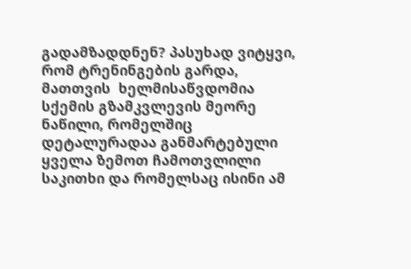გადამზადდნენ? პასუხად ვიტყვი, რომ ტრენინგების გარდა, მათთვის  ხელმისაწვდომია სქემის გზამკვლევის მეორე ნაწილი, რომელშიც დეტალურადაა განმარტებული ყველა ზემოთ ჩამოთვლილი საკითხი და რომელსაც ისინი ამ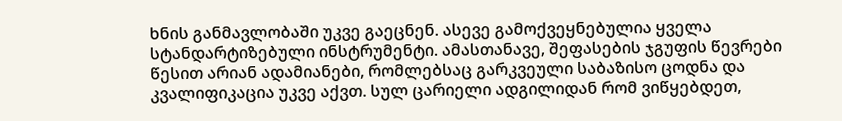ხნის განმავლობაში უკვე გაეცნენ. ასევე გამოქვეყნებულია ყველა სტანდარტიზებული ინსტრუმენტი. ამასთანავე, შეფასების ჯგუფის წევრები წესით არიან ადამიანები, რომლებსაც გარკვეული საბაზისო ცოდნა და კვალიფიკაცია უკვე აქვთ. სულ ცარიელი ადგილიდან რომ ვიწყებდეთ,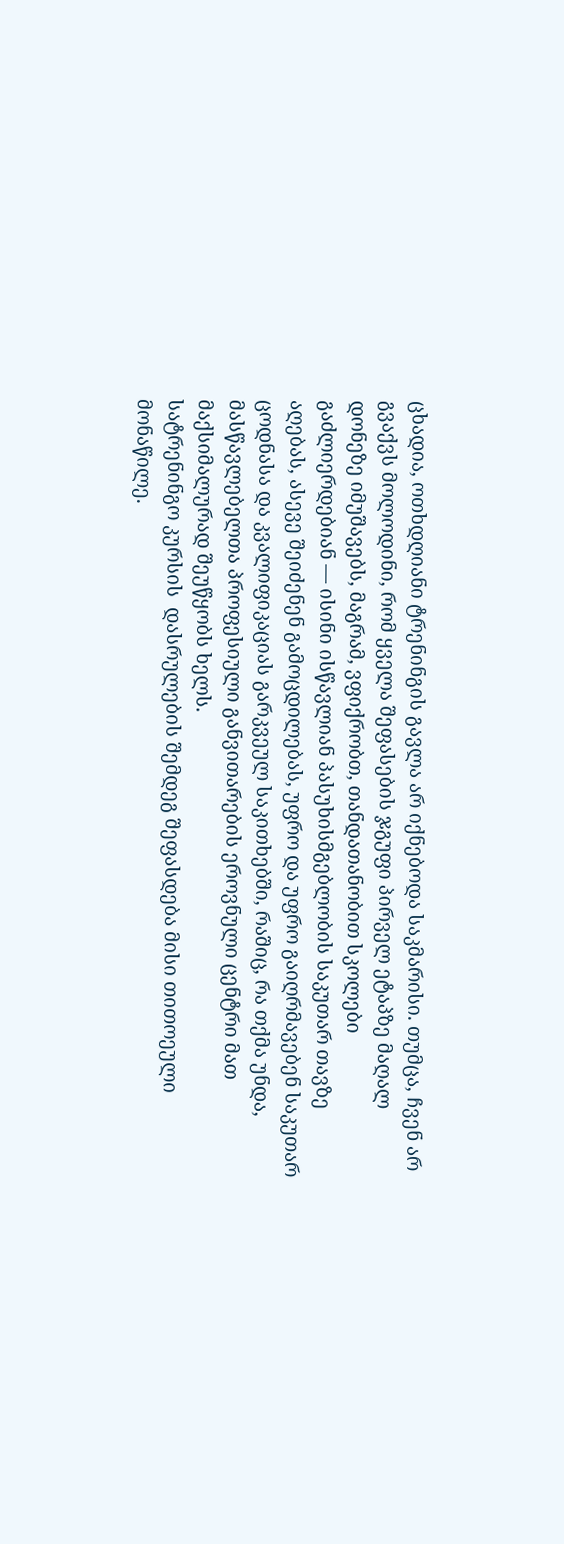ცხადია, ოთხდღიანი ტრენინგის გავლა არ იქნებოდა საკმარისი. თუმცა, ჩვენ არ გვაქვს მოლოდინი, რომ ყველა შეფასების ჯგუფი პირველ ეტაპზე მაღალ დონეზე იმუშავებს, მაგრამ, ვფიქრობთ, თანდათანობით სკოლები გაძლიერდებიან — ისინი ისწავლიან პასუხისმგებლობის საკუთარ თავზე აღებას, ასევე შეიძენენ გამოცდილებას, უფრო და უფრო გაიღრმავებენ საკუთარ ცოდნასა და კვალიფიკაციას გარკვეულ საკითხებში, რაშიც, რა თქმა უნდა, მასწავლებელთა პროფესიული განვითარების ეროვნული ცენტრი მათ მაქსიმალურად შეუწყობს ხელს.
სატრენინგო კურსის  დასრულების შემდეგ შეფასდება მისი თითოეული მონაწილე.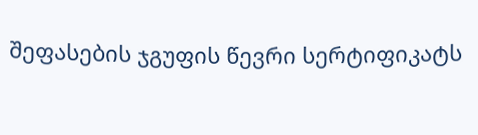შეფასების ჯგუფის წევრი სერტიფიკატს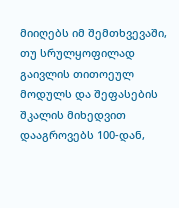მიიღებს იმ შემთხვევაში, თუ სრულყოფილად გაივლის თითოეულ მოდულს და შეფასების შკალის მიხედვით დააგროვებს 100-დან,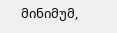მინიმუმ,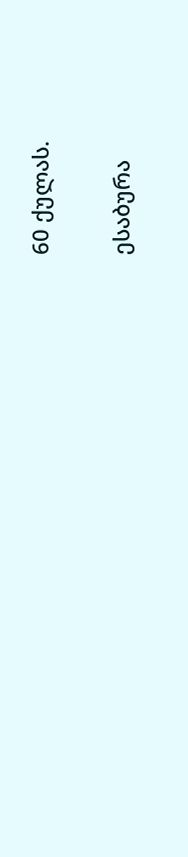60 ქულას.

ესაბურა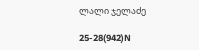ლალი ჯელაძე

25-28(942)N